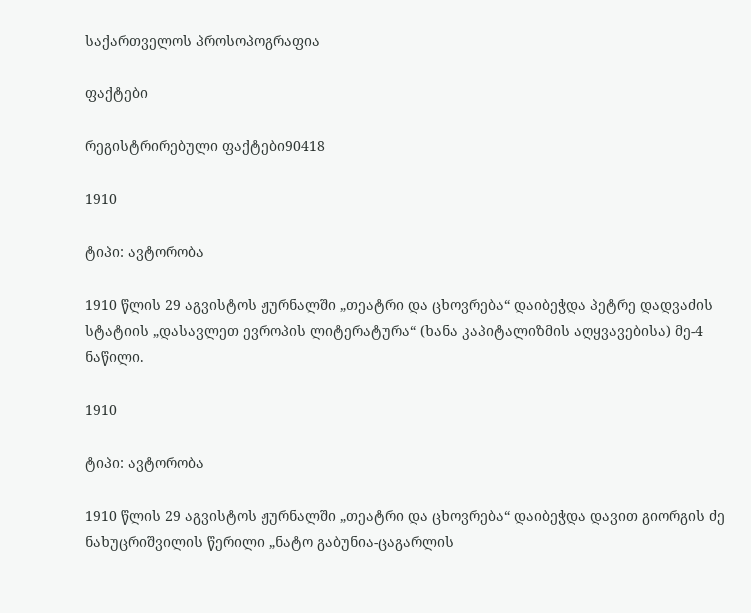საქართველოს პროსოპოგრაფია

ფაქტები

რეგისტრირებული ფაქტები90418

1910

ტიპი: ავტორობა

1910 წლის 29 აგვისტოს ჟურნალში „თეატრი და ცხოვრება“ დაიბეჭდა პეტრე დადვაძის სტატიის „დასავლეთ ევროპის ლიტერატურა“ (ხანა კაპიტალიზმის აღყვავებისა) მე-4 ნაწილი.

1910

ტიპი: ავტორობა

1910 წლის 29 აგვისტოს ჟურნალში „თეატრი და ცხოვრება“ დაიბეჭდა დავით გიორგის ძე ნახუცრიშვილის წერილი „ნატო გაბუნია-ცაგარლის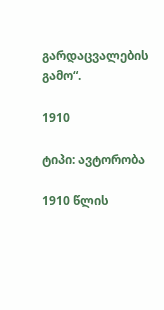გარდაცვალების გამო“.

1910

ტიპი: ავტორობა

1910 წლის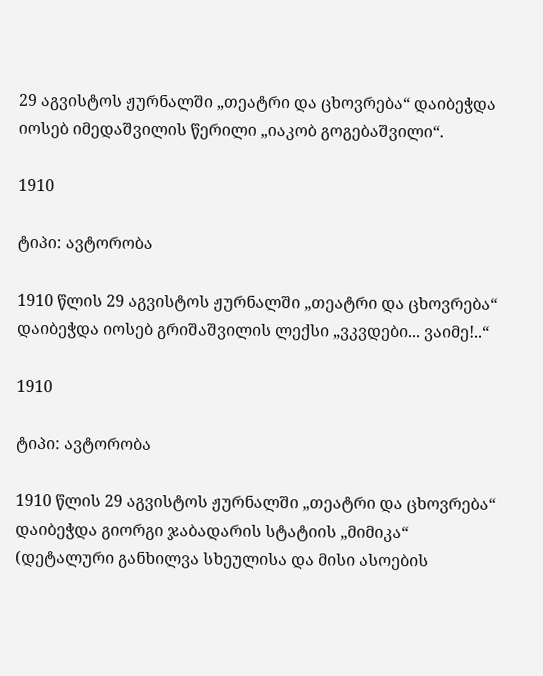29 აგვისტოს ჟურნალში „თეატრი და ცხოვრება“ დაიბეჭდა იოსებ იმედაშვილის წერილი „იაკობ გოგებაშვილი“.

1910

ტიპი: ავტორობა

1910 წლის 29 აგვისტოს ჟურნალში „თეატრი და ცხოვრება“ დაიბეჭდა იოსებ გრიშაშვილის ლექსი „ვკვდები... ვაიმე!..“

1910

ტიპი: ავტორობა

1910 წლის 29 აგვისტოს ჟურნალში „თეატრი და ცხოვრება“ დაიბეჭდა გიორგი ჯაბადარის სტატიის „მიმიკა“ (დეტალური განხილვა სხეულისა და მისი ასოების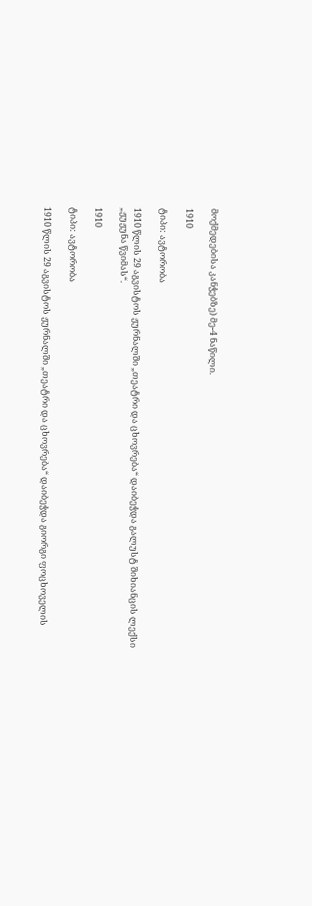მოქმედებისა კანჭებზე) მე-4 ნაწილი.

1910

ტიპი: ავტორობა

1910 წლის 29 აგვისტოს ჟურნალში „თეატრი და ცხოვრება“ დაიბეჭდა გალუსტ შიხიანცის ლექსი „ჟუჟუნა წვიმას“.

1910

ტიპი: ავტორობა

1910 წლის 29 აგვისტოს ჟურნალში „თეატრი და ცხოვრება“ დაიბეჭდა გიორგი ფოცხოველის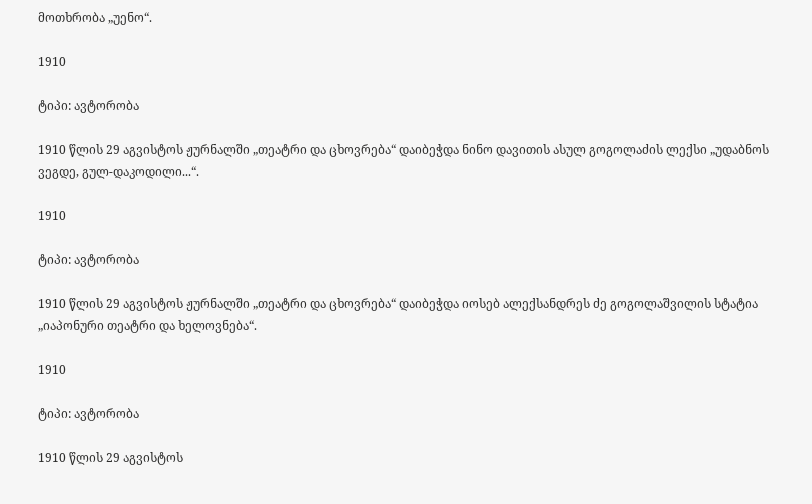მოთხრობა „უენო“.

1910

ტიპი: ავტორობა

1910 წლის 29 აგვისტოს ჟურნალში „თეატრი და ცხოვრება“ დაიბეჭდა ნინო დავითის ასულ გოგოლაძის ლექსი „უდაბნოს ვეგდე, გულ-დაკოდილი...“.

1910

ტიპი: ავტორობა

1910 წლის 29 აგვისტოს ჟურნალში „თეატრი და ცხოვრება“ დაიბეჭდა იოსებ ალექსანდრეს ძე გოგოლაშვილის სტატია „იაპონური თეატრი და ხელოვნება“.

1910

ტიპი: ავტორობა

1910 წლის 29 აგვისტოს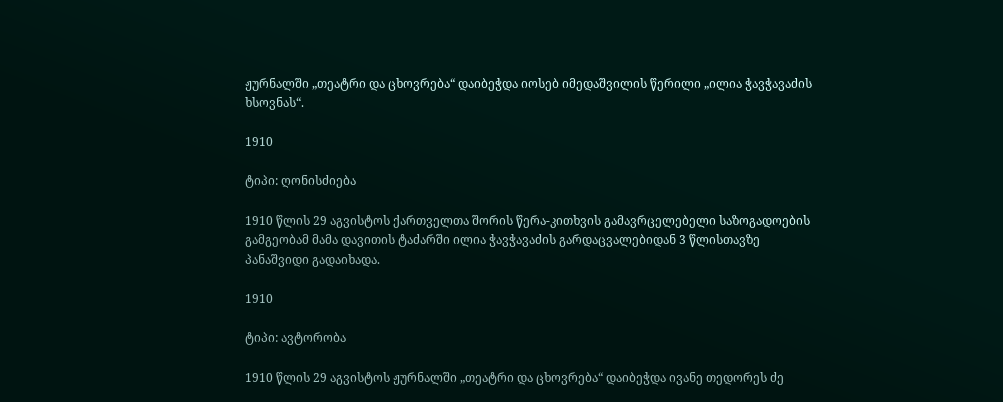ჟურნალში „თეატრი და ცხოვრება“ დაიბეჭდა იოსებ იმედაშვილის წერილი „ილია ჭავჭავაძის ხსოვნას“.

1910

ტიპი: ღონისძიება

1910 წლის 29 აგვისტოს ქართველთა შორის წერა-კითხვის გამავრცელებელი საზოგადოების გამგეობამ მამა დავითის ტაძარში ილია ჭავჭავაძის გარდაცვალებიდან 3 წლისთავზე პანაშვიდი გადაიხადა.

1910

ტიპი: ავტორობა

1910 წლის 29 აგვისტოს ჟურნალში „თეატრი და ცხოვრება“ დაიბეჭდა ივანე თედორეს ძე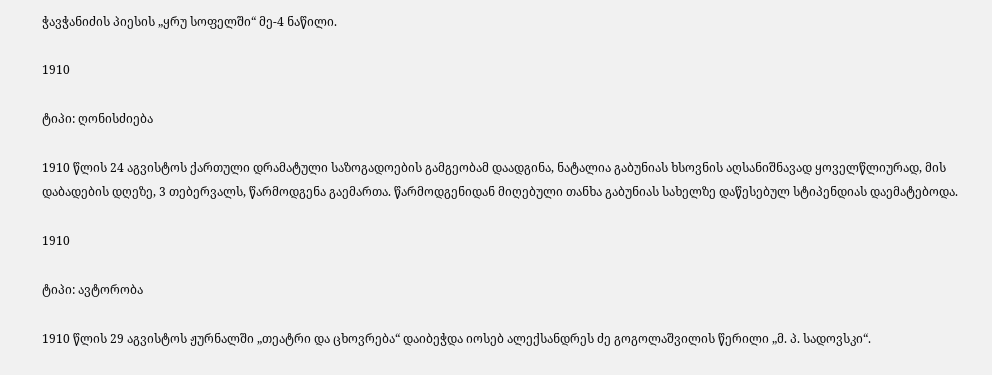ჭავჭანიძის პიესის „ყრუ სოფელში“ მე-4 ნაწილი.

1910

ტიპი: ღონისძიება

1910 წლის 24 აგვისტოს ქართული დრამატული საზოგადოების გამგეობამ დაადგინა, ნატალია გაბუნიას ხსოვნის აღსანიშნავად ყოველწლიურად, მის დაბადების დღეზე, 3 თებერვალს, წარმოდგენა გაემართა. წარმოდგენიდან მიღებული თანხა გაბუნიას სახელზე დაწესებულ სტიპენდიას დაემატებოდა.

1910

ტიპი: ავტორობა

1910 წლის 29 აგვისტოს ჟურნალში „თეატრი და ცხოვრება“ დაიბეჭდა იოსებ ალექსანდრეს ძე გოგოლაშვილის წერილი „მ. პ. სადოვსკი“.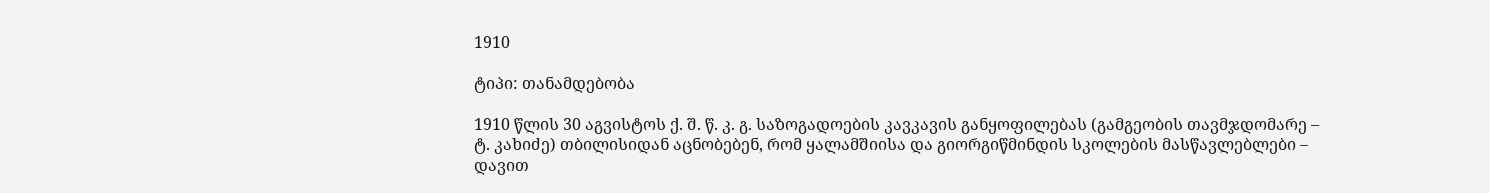1910

ტიპი: თანამდებობა

1910 წლის 30 აგვისტოს ქ. შ. წ. კ. გ. საზოგადოების კავკავის განყოფილებას (გამგეობის თავმჯდომარე – ტ. კახიძე) თბილისიდან აცნობებენ, რომ ყალამშიისა და გიორგიწმინდის სკოლების მასწავლებლები – დავით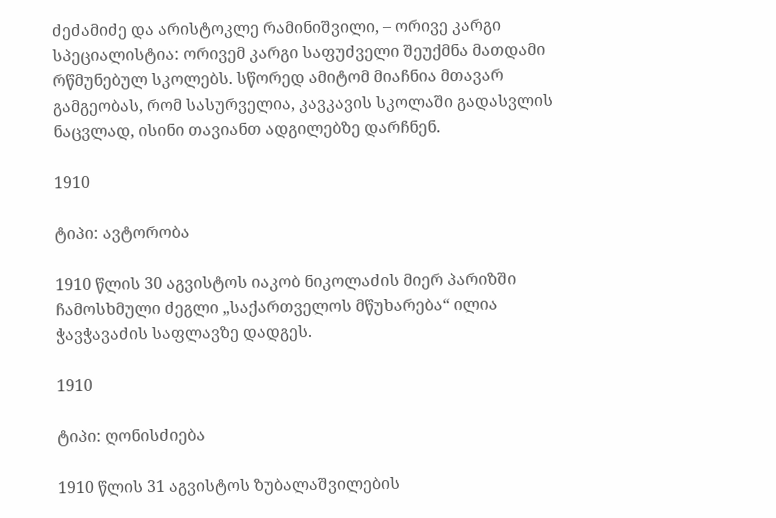ძეძამიძე და არისტოკლე რამინიშვილი, – ორივე კარგი სპეციალისტია: ორივემ კარგი საფუძველი შეუქმნა მათდამი რწმუნებულ სკოლებს. სწორედ ამიტომ მიაჩნია მთავარ გამგეობას, რომ სასურველია, კავკავის სკოლაში გადასვლის ნაცვლად, ისინი თავიანთ ადგილებზე დარჩნენ.

1910

ტიპი: ავტორობა

1910 წლის 30 აგვისტოს იაკობ ნიკოლაძის მიერ პარიზში ჩამოსხმული ძეგლი „საქართველოს მწუხარება“ ილია ჭავჭავაძის საფლავზე დადგეს.

1910

ტიპი: ღონისძიება

1910 წლის 31 აგვისტოს ზუბალაშვილების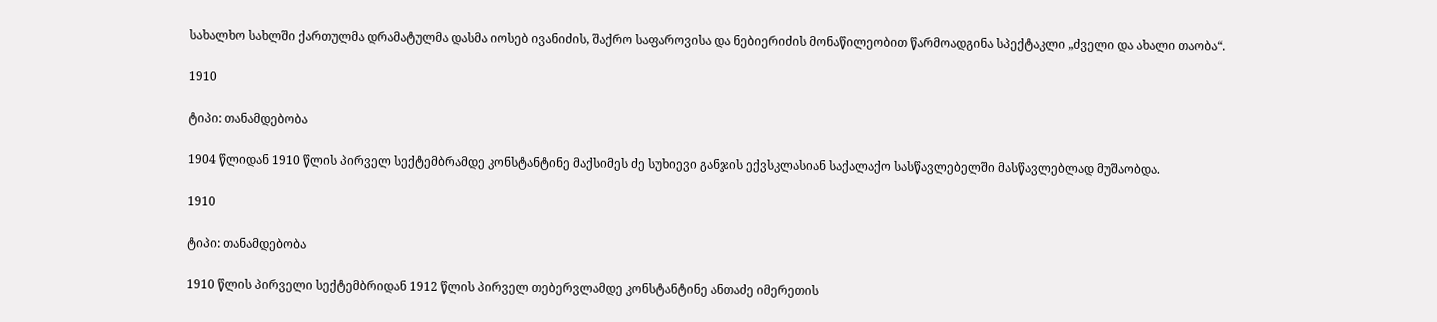სახალხო სახლში ქართულმა დრამატულმა დასმა იოსებ ივანიძის, შაქრო საფაროვისა და ნებიერიძის მონაწილეობით წარმოადგინა სპექტაკლი „ძველი და ახალი თაობა“.

1910

ტიპი: თანამდებობა

1904 წლიდან 1910 წლის პირველ სექტემბრამდე კონსტანტინე მაქსიმეს ძე სუხიევი განჯის ექვსკლასიან საქალაქო სასწავლებელში მასწავლებლად მუშაობდა.

1910

ტიპი: თანამდებობა

1910 წლის პირველი სექტემბრიდან 1912 წლის პირველ თებერვლამდე კონსტანტინე ანთაძე იმერეთის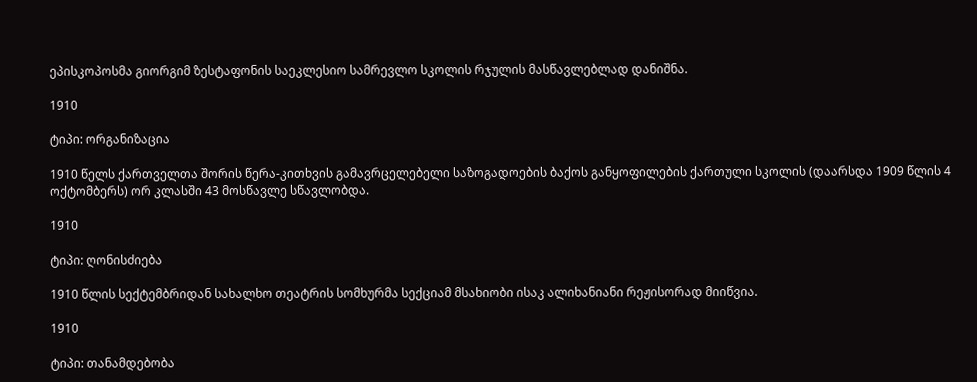ეპისკოპოსმა გიორგიმ ზესტაფონის საეკლესიო სამრევლო სკოლის რჯულის მასწავლებლად დანიშნა.

1910

ტიპი: ორგანიზაცია

1910 წელს ქართველთა შორის წერა-კითხვის გამავრცელებელი საზოგადოების ბაქოს განყოფილების ქართული სკოლის (დაარსდა 1909 წლის 4 ოქტომბერს) ორ კლასში 43 მოსწავლე სწავლობდა.

1910

ტიპი: ღონისძიება

1910 წლის სექტემბრიდან სახალხო თეატრის სომხურმა სექციამ მსახიობი ისაკ ალიხანიანი რეჟისორად მიიწვია.

1910

ტიპი: თანამდებობა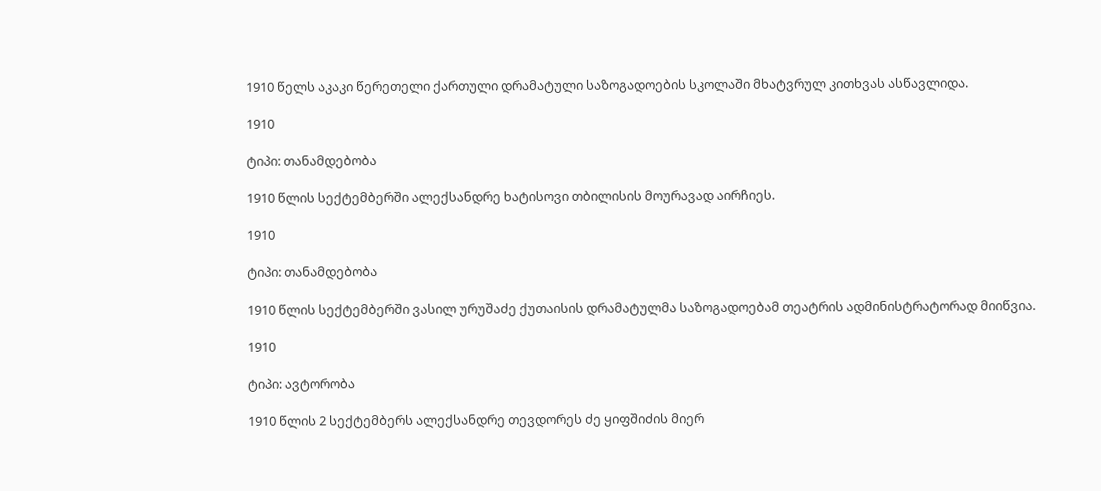1910 წელს აკაკი წერეთელი ქართული დრამატული საზოგადოების სკოლაში მხატვრულ კითხვას ასწავლიდა.

1910

ტიპი: თანამდებობა

1910 წლის სექტემბერში ალექსანდრე ხატისოვი თბილისის მოურავად აირჩიეს.

1910

ტიპი: თანამდებობა

1910 წლის სექტემბერში ვასილ ურუშაძე ქუთაისის დრამატულმა საზოგადოებამ თეატრის ადმინისტრატორად მიიწვია.

1910

ტიპი: ავტორობა

1910 წლის 2 სექტემბერს ალექსანდრე თევდორეს ძე ყიფშიძის მიერ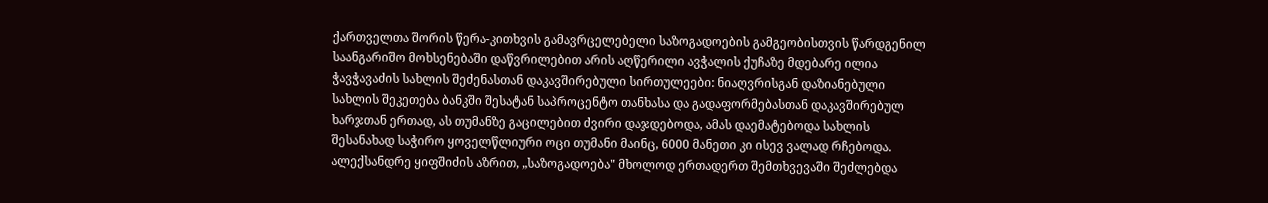ქართველთა შორის წერა-კითხვის გამავრცელებელი საზოგადოების გამგეობისთვის წარდგენილ საანგარიშო მოხსენებაში დაწვრილებით არის აღწერილი ავჭალის ქუჩაზე მდებარე ილია ჭავჭავაძის სახლის შეძენასთან დაკავშირებული სირთულეები: ნიაღვრისგან დაზიანებული სახლის შეკეთება ბანკში შესატან საპროცენტო თანხასა და გადაფორმებასთან დაკავშირებულ ხარჯთან ერთად, ას თუმანზე გაცილებით ძვირი დაჯდებოდა, ამას დაემატებოდა სახლის შესანახად საჭირო ყოველწლიური ოცი თუმანი მაინც, 6000 მანეთი კი ისევ ვალად რჩებოდა. ალექსანდრე ყიფშიძის აზრით, „საზოგადოება" მხოლოდ ერთადერთ შემთხვევაში შეძლებდა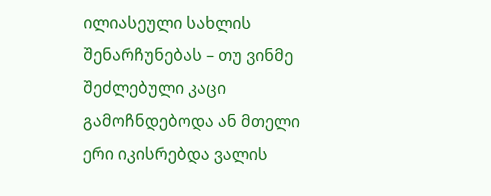ილიასეული სახლის შენარჩუნებას – თუ ვინმე შეძლებული კაცი გამოჩნდებოდა ან მთელი ერი იკისრებდა ვალის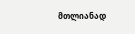მთლიანად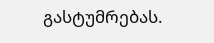გასტუმრებას.